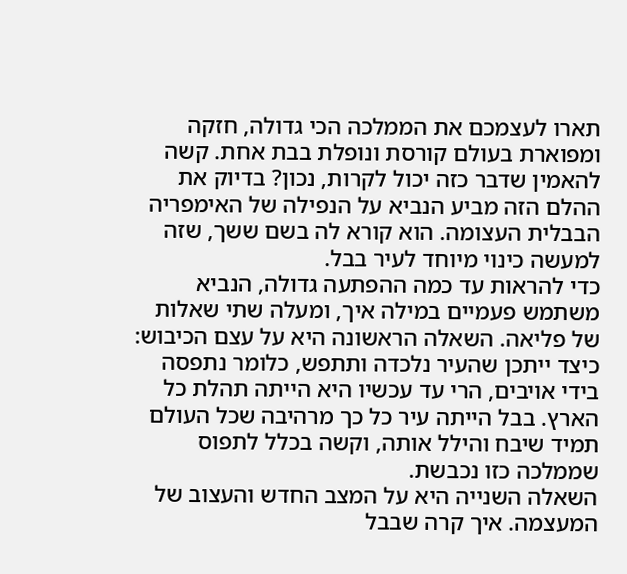תארו לעצמכם את הממלכה הכי גדולה, חזקה ומפוארת בעולם קורסת ונופלת בבת אחת. קשה להאמין שדבר כזה יכול לקרות, נכון? בדיוק את ההלם הזה מביע הנביא על הנפילה של האימפריה הבבלית העצומה. הוא קורא לה בשם ששך, שזה למעשה כינוי מיוחד לעיר בבל.
כדי להראות עד כמה ההפתעה גדולה, הנביא משתמש פעמיים במילה איך, ומעלה שתי שאלות של פליאה. השאלה הראשונה היא על עצם הכיבוש: כיצד ייתכן שהעיר נלכדה ותתפש, כלומר נתפסה בידי אויבים, הרי עד עכשיו היא הייתה תהלת כל הארץ. בבל הייתה עיר כל כך מרהיבה שכל העולם תמיד שיבח והילל אותה, וקשה בכלל לתפוס שממלכה כזו נכבשת.
השאלה השנייה היא על המצב החדש והעצוב של המעצמה. איך קרה שבבל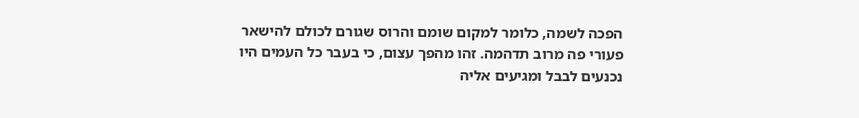הפכה לשמה, כלומר למקום שומם והרוס שגורם לכולם להישאר פעורי פה מרוב תדהמה. זהו מהפך עצום, כי בעבר כל העמים היו נכנעים לבבל ומגיעים אליה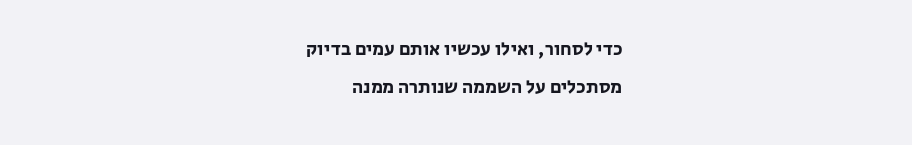כדי לסחור, ואילו עכשיו אותם עמים בדיוק מסתכלים על השממה שנותרה ממנה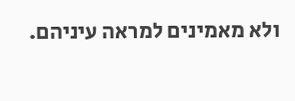ולא מאמינים למראה עיניהם.